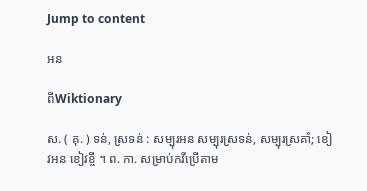Jump to content

អន

ពីWiktionary

ស. ( គុ. ) ទន់, ស្រទន់ : សម្បុរអន សម្បុរស្រទន់, សម្បុរស្រគាំ; ខៀវអន ខៀវខ្ចី ។ ព. កា. សម្រាប់កវីប្រើតាម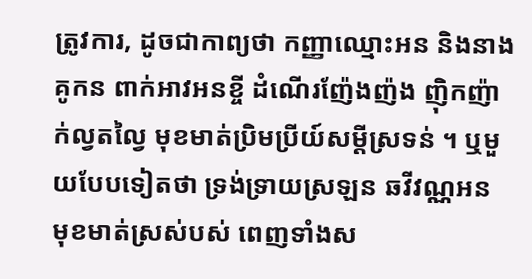ត្រូវការ, ដូចជាកាព្យថា កញ្ញាឈ្មោះអន និងនាងគូកន ពាក់អាវអនខ្ចី ដំណើរញ៉ែងញ៉ង ញ៉ិកញ៉ាក់ល្វតល្វៃ មុខមាត់ប្រិមប្រីយ៍សម្ដីស្រទន់ ។ ឬមួយបែបទៀតថា ទ្រង់ទ្រាយស្រឡន ឆវីវណ្ណអន មុខមាត់ស្រស់បស់ ពេញទាំងស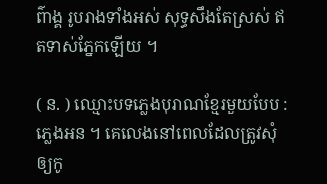ព៌ាង្គ រូបរាងទាំងអស់ សុទ្ធសឹងតែស្រស់ ឥតទាស់ភ្នែកឡើយ ។

( ន. ) ឈ្មោះបទភ្លេងបុរាណខ្មែរមួយបែប : ភ្លេងអន ។ គេលេងនៅពេលដែលត្រូវសុំឲ្យកូ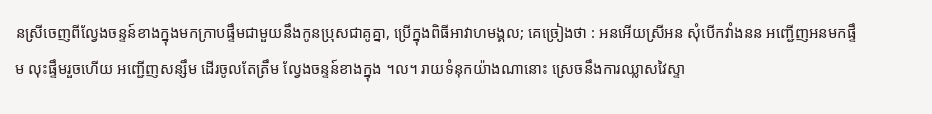នស្រីចេញពីល្វែងចន្ទន៍ខាងក្នុងមកក្រាបផ្ទឹមជាមួយនឹងកូនប្រុសជាគូគ្នា, ប្រើក្នុងពិធីអាវាហមង្គល; គេច្រៀងថា : អនអើយស្រីអន សុំបើកវាំងនន អញ្ជើញអនមកផ្ទឹម លុះផ្ទឹមរួចហើយ អញ្ជើញសន្សឹម ដើរចូលតែត្រឹម ល្វែងចន្ទន៍ខាងក្នុង ។ល។ រាយទំនុកយ៉ាងណានោះ ស្រេចនឹងការឈ្លាសវៃស្ទា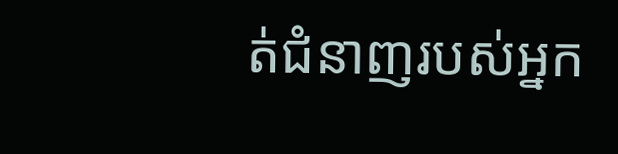ត់ជំនាញរបស់អ្នក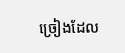ច្រៀងដែល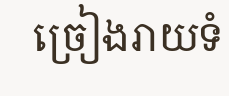ច្រៀងរាយទំ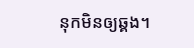នុកមិនឲ្យឆ្គង។